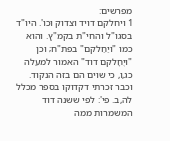מפרשים:
1 ויחלקם דויד וצדוק וכו'. היו"ד בסגו"ל והחי"ת בקמ"ץ. והוא כמו "ויַחַלקם" בפת"ח; וכן "ויֶחָלקם דוד" האמור למעלה כג,ו, כי שוים הם בזה הנקוד. וכבר זכרתי דקדוקו בספר מכלל לה,ב. פי': לפי ששנה דוד המשמרות ממה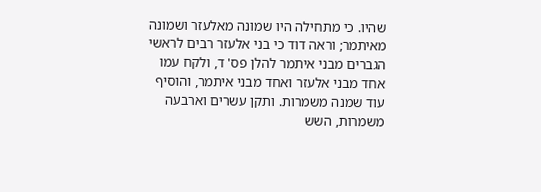שהיו. כי מתחילה היו שמונה מאלעזר ושמונה מאיתמר; וראה דוד כי בני אלעזר רבים לראשי הגברים מבני איתמר להלן פס' ד, ולקח עמו אחד מבני אלעזר ואחד מבני איתמר, והוסיף עוד שמנה משמרות. ותקן עשרים וארבעה משמרות, השש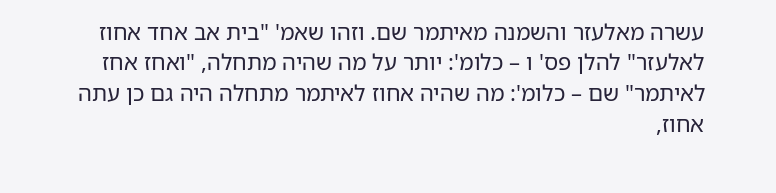עשרה מאלעזר והשמנה מאיתמר שם. וזהו שאמ' "בית אב אחד אחוז לאלעזר" להלן פס' ו – כלומ': יותר על מה שהיה מתחלה, "ואחז אחז לאיתמר" שם – כלומ': מה שהיה אחוז לאיתמר מתחלה היה גם כן עתה אחוז,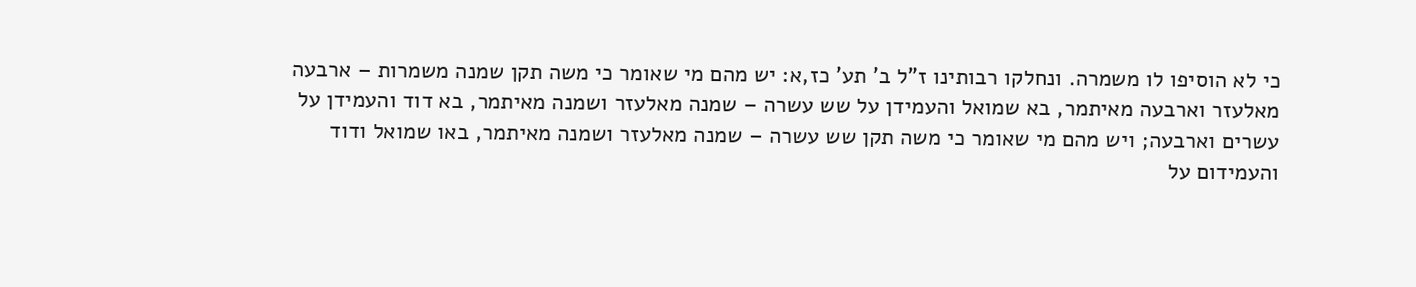כי לא הוסיפו לו משמרה. ונחלקו רבותינו ז"ל ב' תע' כז,א: יש מהם מי שאומר כי משה תקן שמנה משמרות – ארבעה מאלעזר וארבעה מאיתמר, בא שמואל והעמידן על שש עשרה – שמנה מאלעזר ושמנה מאיתמר, בא דוד והעמידן על עשרים וארבעה; ויש מהם מי שאומר כי משה תקן שש עשרה – שמנה מאלעזר ושמנה מאיתמר, באו שמואל ודוד והעמידום על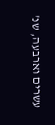עשרים וארבעה, שנ'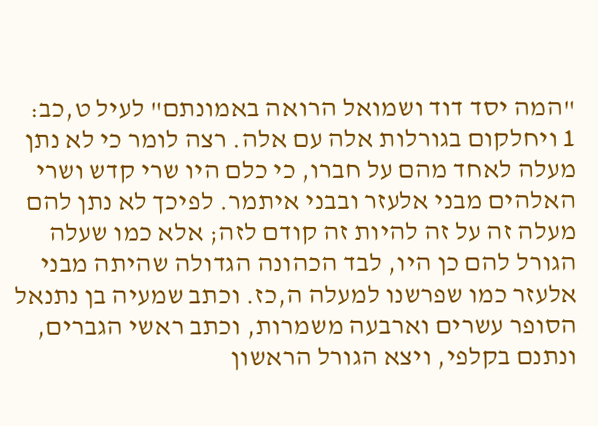"המה יסד דוד ושמואל הרואה באמונתם" לעיל ט,כב:
1 ויחלקום בגורלות אלה עם אלה. רצה לומר כי לא נתן מעלה לאחד מהם על חברו, כי כלם היו שרי קדש ושרי האלהים מבני אלעזר ובבני איתמר. לפיכך לא נתן להם מעלה זה על זה להיות זה קודם לזה; אלא כמו שעלה הגורל להם כן היו, לבד הכהונה הגדולה שהיתה מבני אלעזר כמו שפרשנו למעלה ה,כז. וכתב שמעיה בן נתנאל הסופר עשרים וארבעה משמרות, וכתב ראשי הגברים, ונתנם בקלפי, ויצא הגורל הראשון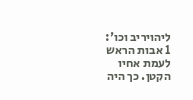ליהויריב וכו':
1 אבות הראש לעמת אחיו הקטן. כך היה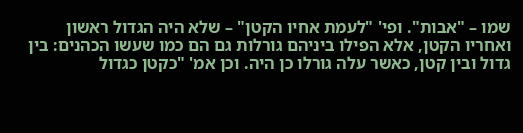שמו – "אבות". ופי' "לעמת אחיו הקטן" – שלא היה הגדול ראשון ואחריו הקטן, אלא הפילו ביניהם גורלות גם הם כמו שעשו הכהנים: בין גדול ובין קטן, כאשר עלה גורלו כן היה. וכן אמ' "כקטן כגדול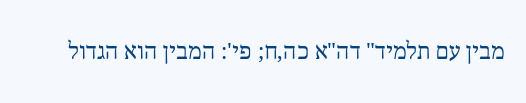מבין עם תלמיד" דה"א כה,ח; פי': המבין הוא הגדול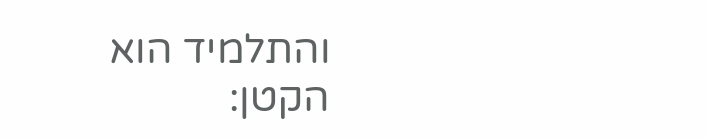והתלמיד הוא הקטן: